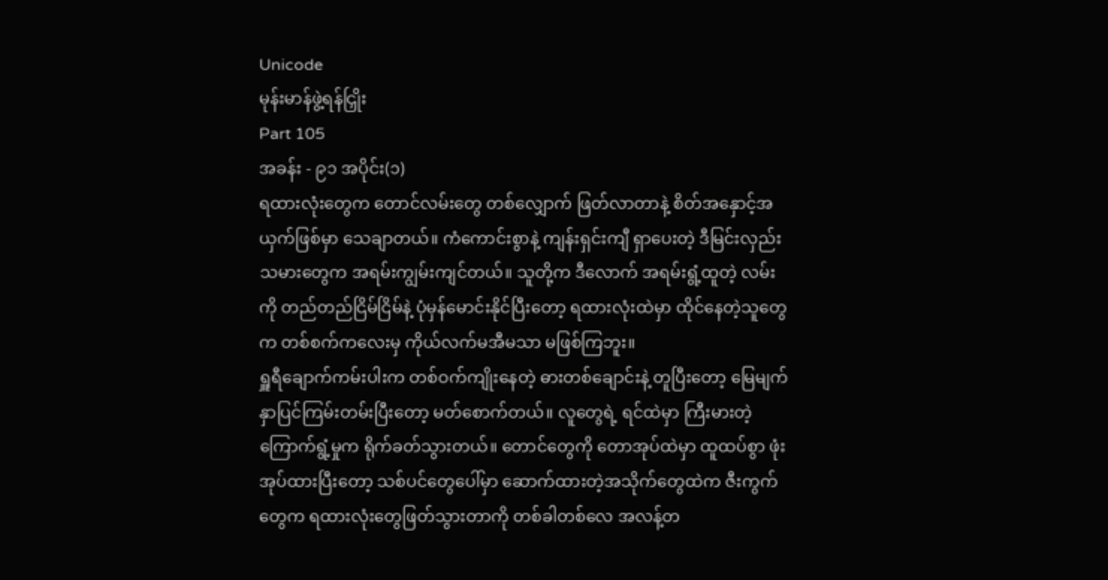Unicode
မုန်းမာန်ဖွဲ့ရန်ငြှိုး
Part 105
အခန်း - ၉၁ အပိုင်း(၁)
ရထားလုံးတွေက တောင်လမ်းတွေ တစ်လျှောက် ဖြတ်လာတာနဲ့ စိတ်အနှောင့်အယှက်ဖြစ်မှာ သေချာတယ်။ ကံကောင်းစွာနဲ့ ကျန်းရှင်းကျီ ရှာပေးတဲ့ ဒီမြင်းလှည်းသမားတွေက အရမ်းကျွမ်းကျင်တယ်။ သူတို့က ဒီလောက် အရမ်းရွံ့ထူတဲ့ လမ်းကို တည်တည်ငြိမ်ငြိမ်နဲ့ ပုံမှန်မောင်းနိုင်ပြီးတော့ ရထားလုံးထဲမှာ ထိုင်နေတဲ့သူတွေက တစ်စက်ကလေးမှ ကိုယ်လက်မအီမသာ မဖြစ်ကြဘူး။
ရှူရီချောက်ကမ်းပါးက တစ်ဝက်ကျိုးနေတဲ့ ဓားတစ်ချောင်းနဲ့ တူပြီးတော့ မြေမျက်နှာပြင်ကြမ်းတမ်းပြီးတော့ မတ်စောက်တယ်။ လူတွေရဲ့ ရင်ထဲမှာ ကြီးမားတဲ့ ကြောက်ရွံ့မှုက ရိုက်ခတ်သွားတယ်။ တောင်တွေကို တောအုပ်ထဲမှာ ထူထပ်စွာ ဖုံးအုပ်ထားပြီးတော့ သစ်ပင်တွေပေါ်မှာ ဆောက်ထားတဲ့အသိုက်တွေထဲက ဇီးကွက်တွေက ရထားလုံးတွေဖြတ်သွားတာကို တစ်ခါတစ်လေ အလန့်တ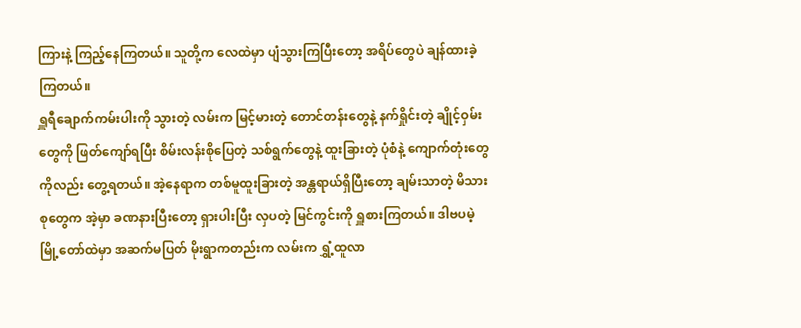ကြားနဲ့ ကြည့်နေကြတယ်။ သူတို့က လေထဲမှာ ပျံသွားကြပြီးတော့ အရိပ်တွေပဲ ချန်ထားခဲ့ကြတယ်။
ရှူရီချောက်ကမ်းပါးကို သွားတဲ့ လမ်းက မြင့်မားတဲ့ တောင်တန်းတွေနဲ့ နက်ရှိုင်းတဲ့ ချိုင့်ဝှမ်းတွေကို ဖြတ်ကျော်ရပြီး စိမ်းလန်းစိုပြေတဲ့ သစ်ရွက်တွေနဲ့ ထူးခြားတဲ့ ပုံစံနဲ့ ကျောက်တုံးတွေကိုလည်း တွေ့ရတယ်။ အဲ့နေရာက တစ်မူထူးခြားတဲ့ အန္တရာယ်ရှိပြီးတော့ ချမ်းသာတဲ့ မိသားစုတွေက အဲ့မှာ ခဏနားပြီးတော့ ရှားပါးပြီး လှပတဲ့ မြင်ကွင်းကို ရှူစားကြတယ်။ ဒါဗပမဲ့ မြို့တော်ထဲမှာ အဆက်မပြတ် မိုးရွာကတည်းက လမ်းက ရွှံ့ထူလာ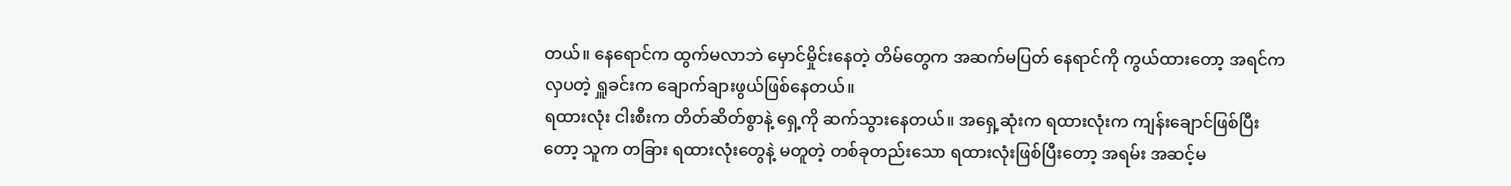တယ်။ နေရောင်က ထွက်မလာဘဲ မှောင်မှိုင်းနေတဲ့ တိမ်တွေက အဆက်မပြတ် နေရာင်ကို ကွယ်ထားတော့ အရင်က လှပတဲ့ ရှူခင်းက ချောက်ချားဖွယ်ဖြစ်နေတယ်။
ရထားလုံး ငါးစီးက တိတ်ဆိတ်စွာနဲ့ ရှေ့ကို ဆက်သွားနေတယ်။ အရှေ့ဆုံးက ရထားလုံးက ကျန်းချောင်ဖြစ်ပြီးတော့ သူက တခြား ရထားလုံးတွေနဲ့ မတူတဲ့ တစ်ခုတည်းသော ရထားလုံးဖြစ်ပြီးတော့ အရမ်း အဆင့်မ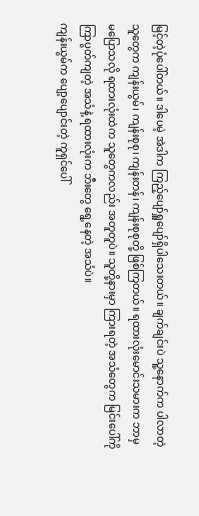မြင့်တဲ့ပုံပေါ်တယ်။ ဒါပေမဲ့ အဲဒါက ကြည့်ပျော်ရှူပျော်ရှိပါသေးတယ်။ ချက်ချင်းပဲ သူ့နောက်က ပါလာတဲ့သူတွေက ကျန်းယွမ်၊ ကျန်းစုစု၊ ကျန်းတန်၊ ကျန်းစုစုတို့ ဖြစ်ကြတယ်။ ရထားလုံးမောင်းသမားက ဘာမှမပြောသလို ရထားလုံးထဲက သူတွေကလည်း အတူတူပဲ။ သူတို့နားမှာ ကြားရတဲ့ အသံတွေက မြင်းပေါ်ကို ကြာပွတ်ကျတဲ့ အသံနဲ့ ရထားလုံးက ဘီးတွေ ရွေ့နေတဲ့ အသံပဲ။
ကျန်းယွမ်က ပျော့ပျောင်းတဲ့ ကူရှင်ပေါ်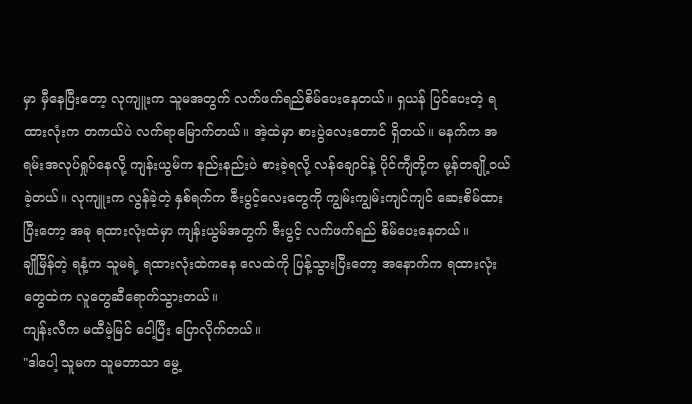မှာ မှီနေပြီးတော့ လုကျူးက သူမအတွက် လက်ဖက်ရည်စိမ်ပေးနေတယ်။ ရှယန် ပြင်ပေးတဲ့ ရထားလုံးက တကယ်ပဲ လက်ရာမြောက်တယ်။ အဲ့ထဲမှာ စားပွဲလေးတောင် ရှိတယ်။ မနက်က အရမ်းအလုပ်ရှုပ်နေလို့ ကျန်းယွမ်က နည်းနည်းပဲ စားခဲ့ရလို့ လန်ချောင်နဲ့ ပိုင်ကျီတို့က မု့န်တချို့ဝယ်ခဲ့တယ်။ လုကျူးက လွန်ခဲ့တဲ့ နှစ်ရက်က ဇီးပွင့်လေးတွေကို ကျွမ်းကျွမ်းကျင်ကျင် ဆေးစိမ်ထားပြီးတော့ အခု ရထားလုံးထဲမှာ ကျန်းယွမ်အတွက် ဇီးပွင့် လက်ဖက်ရည် စိမ်ပေးနေတယ်။
ချိုမြိန်တဲ့ ရနံ့က သူမရဲ့ ရထားလုံးထဲကနေ လေထဲကို ပြန့်သွားပြီးတော့ အနောက်က ရထားလုံးတွေထဲက လူတွေဆီရောက်သွားတယ်။
ကျန်းလီက မထီမဲ့မြင် ငေါ့ပြီး ပြောလိုက်တယ်။
"ဒါပေါ့ သူမက သူမဘာသာ မွေ့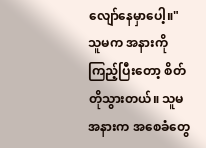လျော်နေမှာပေါ့။"
သူမက အနားကို ကြည့်ပြီးတော့ စိတ်တိုသွားတယ်။ သူမအနားက အစေခံတွေ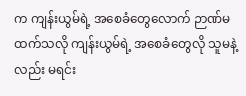က ကျန်းယွမ်ရဲ့ အစေခံတွေလောက် ဉာဏ်မထက်သလို ကျန်းယွမ်ရဲ့ အစေခံတွေလို သူမနဲ့လည်း မရင်း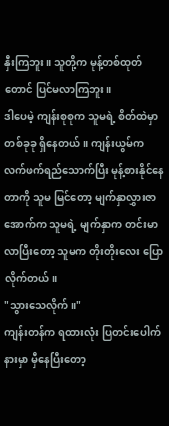နှီးကြဘူး။ သူတို့က မုန့်တစ်ထုတ်တောင် ပြင်မလာကြဘူး။
ဒါပေမဲ့ ကျန်းစုစုက သူမရဲ့ စိတ်ထဲမှာ တစ်ခုခု ရှိနေတယ်။ ကျန်းယွမ်က လက်ဖက်ရည်သောက်ပြီး မုန့်စားနိုင်နေတာကို သူမ မြင်တော့ မျက်နှာလွှားဇာအောက်က သူမရဲ့ မျက်နှာက တင်းမာလာပြီးတော့ သူမက တိုးတိုးလေး ပြောလိုက်တယ်။
"သွားသေလိုက်။"
ကျန်းတန်က ရထားလုံး ပြတင်းပေါက်နားမှာ မှီနေပြီးတော့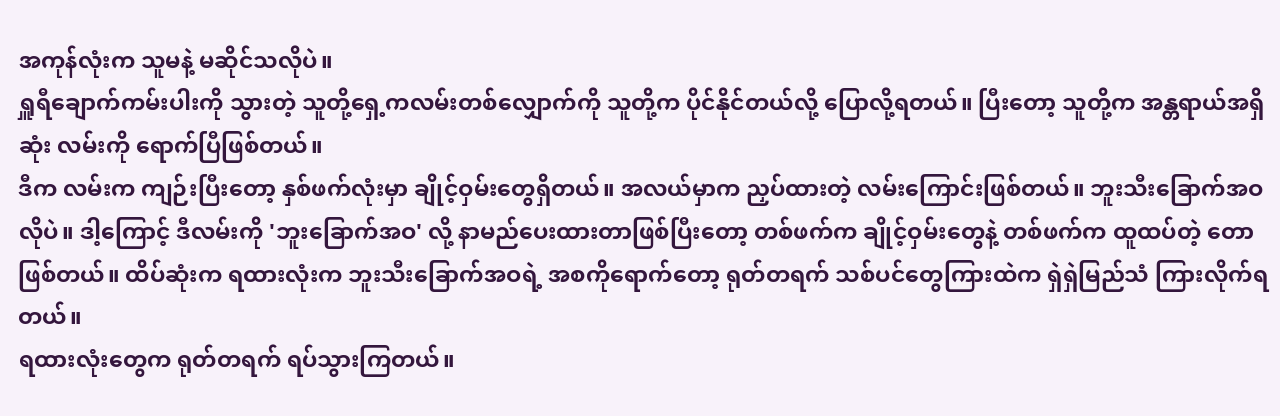အကုန်လုံးက သူမနဲ့ မဆိုင်သလိုပဲ။
ရှူရီချောက်ကမ်းပါးကို သွားတဲ့ သူတို့ရှေ့ကလမ်းတစ်လျှောက်ကို သူတို့က ပိုင်နိုင်တယ်လို့ ပြောလို့ရတယ်။ ပြီးတော့ သူတို့က အန္တရာယ်အရှိဆုံး လမ်းကို ရောက်ပြီဖြစ်တယ်။
ဒီက လမ်းက ကျဉ်းပြီးတော့ နှစ်ဖက်လုံးမှာ ချိုင့်ဝှမ်းတွေရှိတယ်။ အလယ်မှာက ညှပ်ထားတဲ့ လမ်းကြောင်းဖြစ်တယ်။ ဘူးသီးခြောက်အဝလိုပဲ။ ဒါ့ကြောင့် ဒီလမ်းကို 'ဘူးခြောက်အဝ' လို့ နာမည်ပေးထားတာဖြစ်ပြီးတော့ တစ်ဖက်က ချိုင့်ဝှမ်းတွေနဲ့ တစ်ဖက်က ထူထပ်တဲ့ တောဖြစ်တယ်။ ထိပ်ဆုံးက ရထားလုံးက ဘူးသီးခြောက်အဝရဲ့ အစကိုရောက်တော့ ရုတ်တရက် သစ်ပင်တွေကြားထဲက ရှဲရှဲမြည်သံ ကြားလိုက်ရတယ်။
ရထားလုံးတွေက ရုတ်တရက် ရပ်သွားကြတယ်။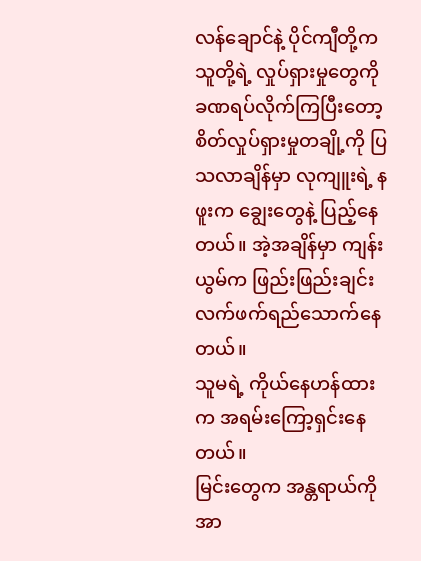လန်ချောင်နဲ့ ပိုင်ကျီတို့က သူတို့ရဲ့ လှုပ်ရှားမှုတွေကို ခဏရပ်လိုက်ကြပြီးတော့ စိတ်လှုပ်ရှားမှုတချို့ကို ပြသလာချိန်မှာ လုကျူးရဲ့ နဖူးက ချွေးတွေနဲ့ ပြည့်နေတယ်။ အဲ့အချိန်မှာ ကျန်းယွမ်က ဖြည်းဖြည်းချင်း လက်ဖက်ရည်သောက်နေတယ်။
သူမရဲ့ ကိုယ်နေဟန်ထားက အရမ်းကြော့ရှင်းနေတယ်။
မြင်းတွေက အန္တရာယ်ကို အာ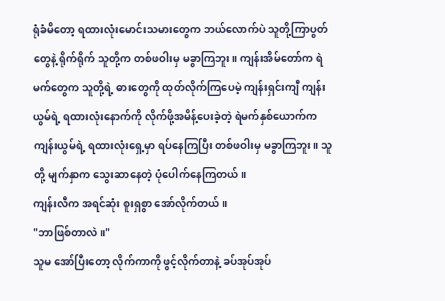ရုံခံမိတော့ ရထားလုံးမောင်းသမားတွေက ဘယ်လောက်ပဲ သူတို့ကြာပွတ်တွေနဲ့ ရိုက်ရိုက် သူတို့က တစ်ဖဝါးမှ မခွာကြဘူး။ ကျန်းအိမ်တော်က ရဲမက်တွေက သူတို့ရဲ့ ဓားတွေကို ထုတ်လိုက်ကြပေမဲ့ ကျန်းရှင်းကျီ ကျန်းယွမ်ရဲ့ ရထားလုံးနောက်ကို လိုက်ဖို့အမိန့်ပေးခဲ့တဲ့ ရဲမက်နှစ်ယောက်က ကျန်းယွမ်ရဲ့ ရထားလုံးရှေ့မှာ ရပ်နေကြပြီး တစ်ဖဝါးမှ မခွာကြဘူး။ သူတို့ မျက်နှာက သွေးဆာနေတဲ့ ပုံပေါက်နေကြတယ်။
ကျန်းလီက အရင်ဆုံး စူးရှစွာ အော်လိုက်တယ်။
"ဘာဖြစ်တာလဲ။"
သူမ အော်ပြီးတော့ လိုက်ကာကို ဖွင့်လိုက်တာနဲ့ ခပ်အုပ်အုပ်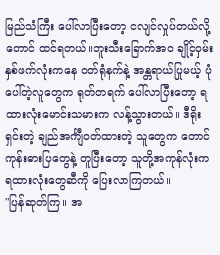မြည်သံကြီး ပေါ်လာပြီးတော့ ငလျင်လှုပ်တယ်လို့တောင် ထင်ရတယ်။ဘူးသီးခြောက်အဝ ချိုင့်ဝှမ်းနှစ်ဖက်လုံးကနေ ဝတ်ရုံနက်နဲ့ အန္တရာယ်ပြုမယ့် ပုံပေါ်တဲ့လူတွေက ရုတ်တရက် ပေါ်လာပြီးတော့ ရထားလုံးမောင်းသမားက လန့်သွားတယ်။ ဒီရိုးရှင်းတဲ့ ချည်အင်္ကျီဝတ်ထားတဲ့ သူတွေက တောင်ကုန်းဓားပြတွေနဲ့ တူပြီးတော့ သူတို့အကုန်လုံးက ရထားလုံးတွေဆီကို ပြေးလာကြတယ်။
"ပြန်ဆုတ်ကြ။ အ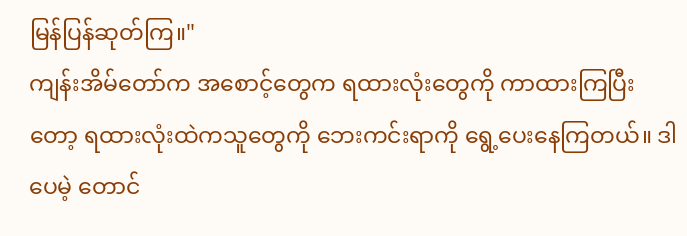မြန်ပြန်ဆုတ်ကြ။"
ကျန်းအိမ်တော်က အစောင့်တွေက ရထားလုံးတွေကို ကာထားကြပြီးတော့ ရထားလုံးထဲကသူတွေကို ဘေးကင်းရာကို ရွေ့ပေးနေကြတယ်။ ဒါပေမဲ့ တောင်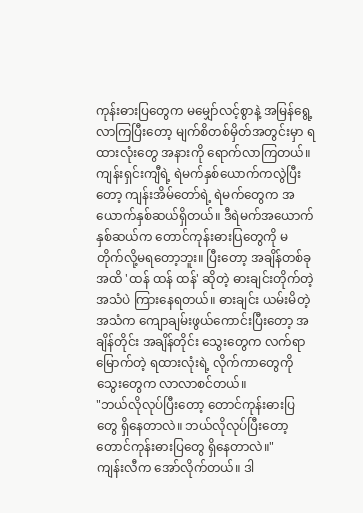ကုန်းဓားပြတွေက မမျှော်လင့်စွာနဲ့ အမြန်ရွေ့လာကြပြီးတော့ မျက်စိတစ်မှိတ်အတွင်းမှာ ရထားလုံးတွေ အနားကို ရောက်လာကြတယ်။
ကျန်းရှင်းကျီရဲ့ ရဲမက်နှစ်ယောက်ကလွဲပြီးတော့ ကျန်းအိမ်တော်ရဲ့ ရဲမက်တွေက အယောက်နှစ်ဆယ်ရှိတယ်။ ဒီရဲမက်အယောက် နှစ်ဆယ်က တောင်ကုန်းဓားပြတွေကို မတိုက်လို့မရတော့ဘူး။ ပြီးတော့ အချိန်တစ်ခု အထိ 'ထန် ထန် ထန်' ဆိုတဲ့ ဓားချင်းတိုက်တဲ့ အသံပဲ ကြားနေရတယ်။ ဓားချင်း ယမ်းမိတဲ့ အသံက ကျောချမ်းဖွယ်ကောင်းပြီးတော့ အချိန်တိုင်း အချိန်တိုင်း သွေးတွေက လက်ရာမြောက်တဲ့ ရထားလုံးရဲ့ လိုက်ကာတွေကို သွေးတွေက လာလာစင်တယ်။
"ဘယ်လိုလုပ်ပြီးတော့ တောင်ကုန်းဓားပြတွေ ရှိနေတာလဲ။ ဘယ်လိုလုပ်ပြီးတော့ တောင်ကုန်းဓားပြတွေ ရှိနေတာလဲ။"
ကျန်းလီက အော်လိုက်တယ်။ ဒါ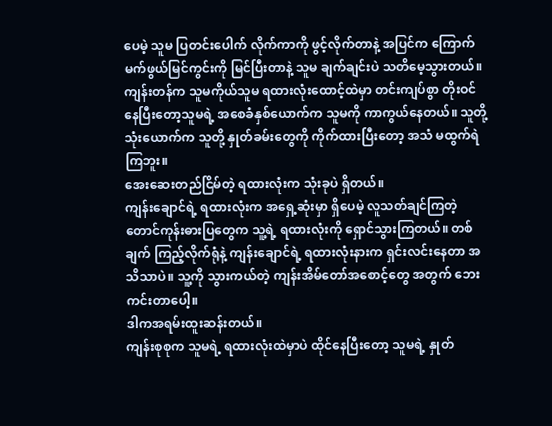ပေမဲ့ သူမ ပြတင်းပေါက် လိုက်ကာကို ဖွင့်လိုက်တာနဲ့ အပြင်က ကြောက်မက်ဖွယ်မြင်ကွင်းကို မြင်ပြီးတာနဲ့ သူမ ချက်ချင်းပဲ သတိမေ့သွားတယ်။
ကျန်းတန်က သူမကိုယ်သူမ ရထားလုံးထောင့်ထဲမှာ တင်းကျပ်စွာ တိုးဝင်နေပြီးတော့သူမရဲ့ အစေခံနှစ်ယောက်က သူမကို ကာကွယ်နေတယ်။ သူတို့သုံးယောက်က သူတို့ နှုတ်ခမ်းတွေကို ကိုက်ထားပြီးတော့ အသံ မထွက်ရဲကြဘူး။
အေးဆေးတည်ငြိမ်တဲ့ ရထားလုံးက သုံးခုပဲ ရှိတယ်။
ကျန်းချောင်ရဲ့ ရထားလုံးက အရှေ့ဆုံးမှာ ရှိပေမဲ့ လူသတ်ချင်ကြတဲ့ တောင်ကုန်းဓားပြတွေက သူ့ရဲ့ ရထားလုံးကို ရှောင်သွားကြတယ်။ တစ်ချက် ကြည့်လိုက်ရုံနဲ့ ကျန်းချောင်ရဲ့ ရထားလုံးနားက ရှင်းလင်းနေတာ အသိသာပဲ။ သူ့ကို သွားကယ်တဲ့ ကျန်းအိမ်တော်အစောင့်တွေ အတွက် ဘေးကင်းတာပေါ့။
ဒါကအရမ်းထူးဆန်းတယ်။
ကျန်းစုစုက သူမရဲ့ ရထားလုံးထဲမှာပဲ ထိုင်နေပြီးတော့ သူမရဲ့ နှုတ်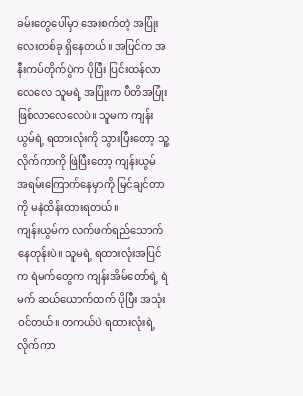ခမ်းတွေပေါ်မှာ အေးစက်တဲ့ အပြုံးလေးတစ်ခု ရှိနေတယ်။ အပြင်က အနီးကပ်တိုက်ပွဲက ပိုပြီး ပြင်းထန်လာလေလေ သူမရဲ့ အပြုံးက ပီတိအပြုံးဖြစ်လာလေလေပဲ။ သူမက ကျန်းယွမ်ရဲ့ ရထားလုံးကို သွားပြီးတော့ သူ့လိုက်ကာကို ဖြဲပြီးတော့ ကျန်းယွမ် အရမ်းကြောက်နေမှာကို မြင်ချင်တာကို မနဲထိန်းထားရတယ်။
ကျန်းယွမ်က လက်ဖက်ရည်သောက်နေတုန်းပဲ။ သူမရဲ့ ရထားလုံးအပြင်က ရဲမက်တွေက ကျန်းအိမ်တော်ရဲ့ ရဲမက် ဆယ်ယောက်ထက် ပိုပြီး အသုံးဝင်တယ်။ တကယ်ပဲ ရထားလုံးရဲ့ လိုက်ကာ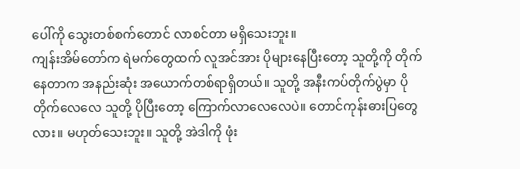ပေါ်ကို သွေးတစ်စက်တောင် လာစင်တာ မရှိသေးဘူး။
ကျန်းအိမ်တော်က ရဲမက်တွေထက် လူအင်အား ပိုများနေပြီးတော့ သူတို့ကို တိုက်နေတာက အနည်းဆုံး အယောက်တစ်ရာရှိတယ်။ သူတို့ အနီးကပ်တိုက်ပွဲမှာ ပိုတိုက်လေလေ သူတို့ ပိုပြီးတော့ ကြောက်လာလေလေပဲ။ တောင်ကုန်းဓားပြတွေလား။ မဟုတ်သေးဘူး။ သူတို့ အဲဒါကို ဖုံး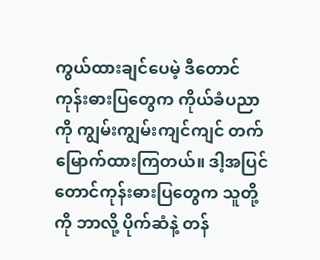ကွယ်ထားချင်ပေမဲ့ ဒီတောင်ကုန်းဓားပြတွေက ကိုယ်ခံပညာကို ကျွမ်းကျွမ်းကျင်ကျင် တက်မြောက်ထားကြတယ်။ ဒါ့အပြင် တောင်ကုန်းဓားပြတွေက သူတို့ကို ဘာလို့ ပိုက်ဆံနဲ့ တန်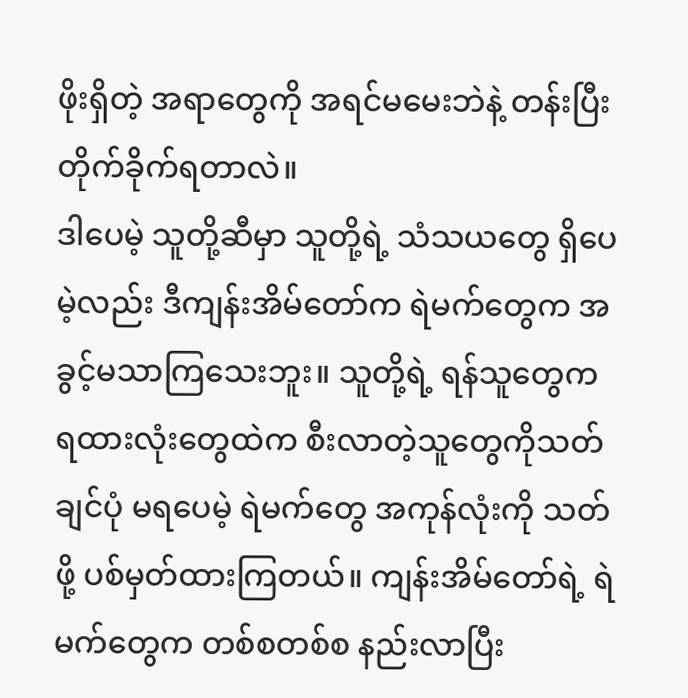ဖိုးရှိတဲ့ အရာတွေကို အရင်မမေးဘဲနဲ့ တန်းပြီး တိုက်ခိုက်ရတာလဲ။
ဒါပေမဲ့ သူတို့ဆီမှာ သူတို့ရဲ့ သံသယတွေ ရှိပေမဲ့လည်း ဒီကျန်းအိမ်တော်က ရဲမက်တွေက အခွင့်မသာကြသေးဘူး။ သူတို့ရဲ့ ရန်သူတွေက ရထားလုံးတွေထဲက စီးလာတဲ့သူတွေကိုသတ်ချင်ပုံ မရပေမဲ့ ရဲမက်တွေ အကုန်လုံးကို သတ်ဖို့ ပစ်မှတ်ထားကြတယ်။ ကျန်းအိမ်တော်ရဲ့ ရဲမက်တွေက တစ်စတစ်စ နည်းလာပြီး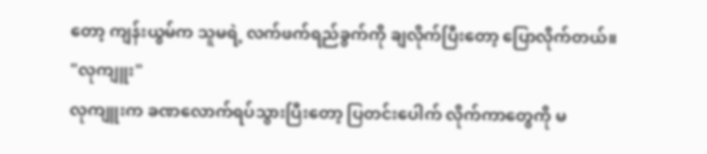တော့ ကျန်းယွမ်က သူမရဲ့ လက်ဖက်ရည်ခွက်ကို ချလိုက်ပြီးတော့ ပြောလိုက်တယ်။
"လုကျူး"
လုကျူးက ခဏလောက်ရပ်သွားပြီးတော့ ပြတင်းပေါက် လိုက်ကာတွေကို မ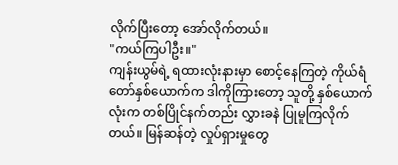လိုက်ပြီးတော့ အော်လိုက်တယ်။
"ကယ်ကြပါဦး။"
ကျန်းယွမ်ရဲ့ ရထားလုံးနားမှာ စောင့်နေကြတဲ့ ကိုယ်ရံတော်နှစ်ယောက်က ဒါကိုကြားတော့ သူတို့ နှစ်ယောက်လုံးက တစ်ပြိုင်နက်တည်း လွှားခနဲ ပြုမူကြလိုက်တယ်။ မြန်ဆန်တဲ့ လှုပ်ရှားမှုတွေ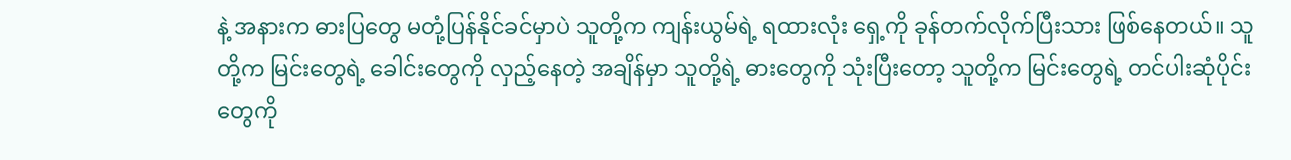နဲ့ အနားက ဓားပြတွေ မတုံ့ပြန်နိုင်ခင်မှာပဲ သူတို့က ကျန်းယွမ်ရဲ့ ရထားလုံး ရှေ့ကို ခုန်တက်လိုက်ပြီးသား ဖြစ်နေတယ်။ သူတို့က မြင်းတွေရဲ့ ခေါင်းတွေကို လှည့်နေတဲ့ အချိန်မှာ သူတို့ရဲ့ ဓားတွေကို သုံးပြီးတော့ သူတို့က မြင်းတွေရဲ့ တင်ပါးဆုံပိုင်းတွေကို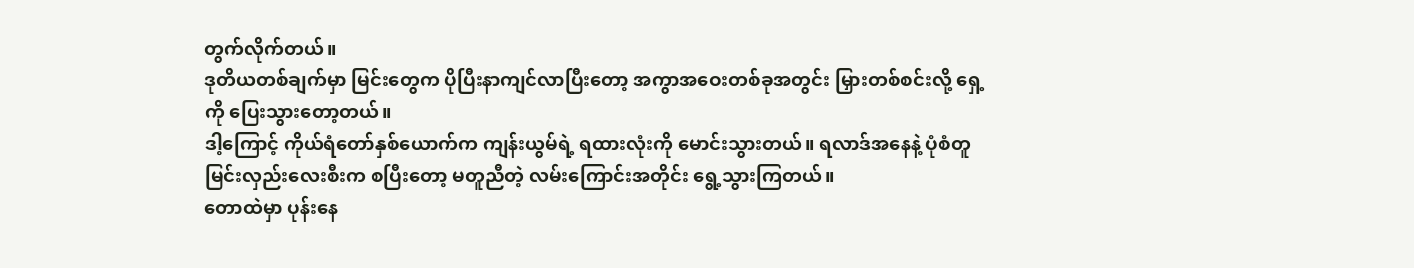တွက်လိုက်တယ်။
ဒုတိယတစ်ချက်မှာ မြင်းတွေက ပိုပြီးနာကျင်လာပြီးတော့ အကွာအဝေးတစ်ခုအတွင်း မြှားတစ်စင်းလို့ ရှေ့ကို ပြေးသွားတော့တယ်။
ဒါ့ကြောင့် ကိုယ်ရံတော်နှစ်ယောက်က ကျန်းယွမ်ရဲ့ ရထားလုံးကို မောင်းသွားတယ်။ ရလာဒ်အနေနဲ့ ပုံစံတူ မြင်းလှည်းလေးစီးက စပြီးတော့ မတူညီတဲ့ လမ်းကြောင်းအတိုင်း ရွေ့သွားကြတယ်။
တောထဲမှာ ပုန်းနေ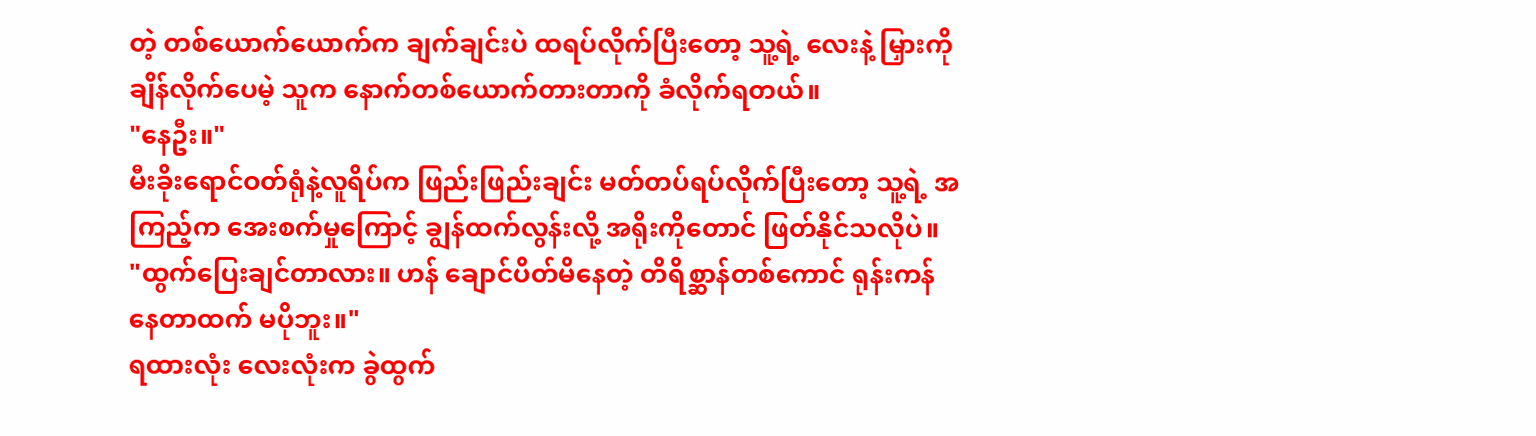တဲ့ တစ်ယောက်ယောက်က ချက်ချင်းပဲ ထရပ်လိုက်ပြီးတော့ သူ့ရဲ့ လေးနဲ့ မြှားကို ချိန်လိုက်ပေမဲ့ သူက နောက်တစ်ယောက်တားတာကို ခံလိုက်ရတယ်။
"နေဦး။"
မီးခိုးရောင်ဝတ်ရုံနဲ့လူရိပ်က ဖြည်းဖြည်းချင်း မတ်တပ်ရပ်လိုက်ပြီးတော့ သူ့ရဲ့ အကြည့်က အေးစက်မှုကြောင့် ချွန်ထက်လွန်းလို့ အရိုးကိုတောင် ဖြတ်နိုင်သလိုပဲ။
"ထွက်ပြေးချင်တာလား။ ဟန် ချောင်ပိတ်မိနေတဲ့ တိရိစ္ဆာန်တစ်ကောင် ရုန်းကန်နေတာထက် မပိုဘူး။"
ရထားလုံး လေးလုံးက ခွဲထွက်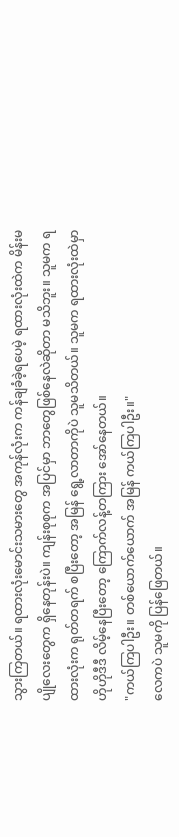သွားကြတယ်။ ရထားလုံးမောင်းသမားတွေ အကုန်လုံးက ကန်ချခံခဲ့ရပေမဲ့ ရထားလုံးထဲက မိန်းမပျိုလေးတွေက ရှိနေတုန်းပဲ။ ကျန်းစုစုက အပြင်မှာ ဘာတွေဖြစ်နေလဲဆိုတာ မသိဘူး။ သူမက ရထားလုံးက ရုတ်တရက် စပြီးတော့ အမြန် ရွေ့လာတာကိုပဲ သူမသိတယ်။ သူမက ရထားလုံးထဲမှာ ဟိုဟိုဒီဒီ လိမ့်နေပြီးတော့ ကြောက်လန့်တကြား အော်နေတယ်။
"ကယ်ကြပါဦး။ တစ်ယောက်ယောက် အမြန် ကယ်ကြပါဦး။"
လေကပဲ သူမကို ပြန်ဖြေတယ်။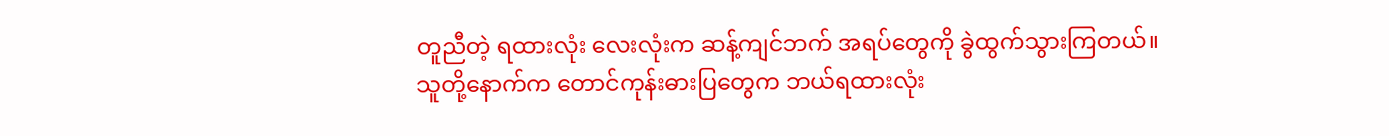တူညီတဲ့ ရထားလုံး လေးလုံးက ဆန့်ကျင်ဘက် အရပ်တွေကို ခွဲထွက်သွားကြတယ်။ သူတို့နောက်က တောင်ကုန်းဓားပြတွေက ဘယ်ရထားလုံး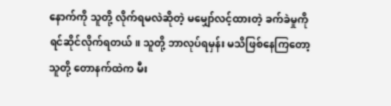နောက်ကို သူတို့ လိုက်ရမလဲဆိုတဲ့ မမျှော်လင့်ထားတဲ့ ခက်ခဲမှုကို ရင်ဆိုင်လိုက်ရတယ်။ သူတို့ ဘာလုပ်ရမှန်း မသိဖြစ်နေကြတော့ သူတို့ တောနက်ထဲက မီး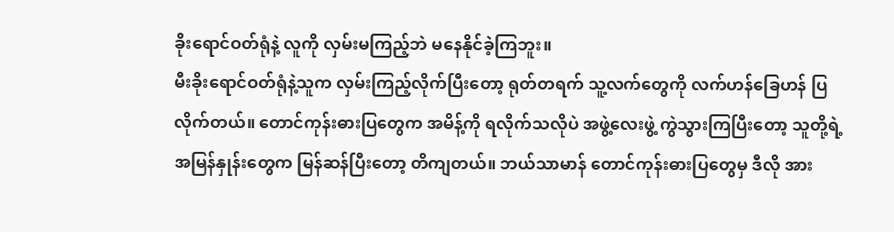ခိုးရောင်ဝတ်ရုံနဲ့ လူကို လှမ်းမကြည့်ဘဲ မနေနိုင်ခဲ့ကြဘူး။
မီးခိုးရောင်ဝတ်ရုံနဲ့သူက လှမ်းကြည့်လိုက်ပြီးတော့ ရုတ်တရက် သူ့လက်တွေကို လက်ဟန်ခြေဟန် ပြလိုက်တယ်။ တောင်ကုန်းဓားပြတွေက အမိန့်ကို ရလိုက်သလိုပဲ အဖွဲ့လေးဖွဲ့ ကွဲသွားကြပြီးတော့ သူတို့ရဲ့ အမြန်နှုန်းတွေက မြန်ဆန်ပြီးတော့ တိကျတယ်။ ဘယ်သာမာန် တောင်ကုန်းဓားပြတွေမှ ဒီလို အား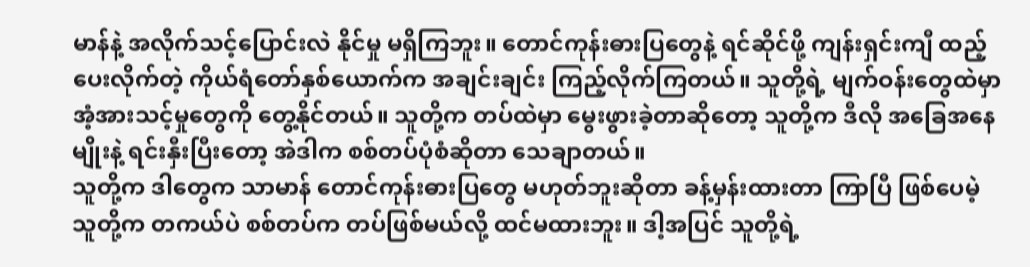မာန်နဲ့ အလိုက်သင့်ပြောင်းလဲ နိုင်မှု မရှိကြဘူး။ တောင်ကုန်းဓားပြတွေနဲ့ ရင်ဆိုင်ဖို့ ကျန်းရှင်းကျီ ထည့်ပေးလိုက်တဲ့ ကိုယ်ရံတော်နှစ်ယောက်က အချင်းချင်း ကြည့်လိုက်ကြတယ်။ သူတို့ရဲ့ မျက်ဝန်းတွေထဲမှာ အံ့အားသင့်မှုတွေကို တွေ့နိုင်တယ်။ သူတို့က တပ်ထဲမှာ မွေးဖွားခဲ့တာဆိုတော့ သူတို့က ဒီလို အခြေအနေမျိုးနဲ့ ရင်းနှီးပြီးတော့ အဲဒါက စစ်တပ်ပုံစံဆိုတာ သေချာတယ်။
သူတို့က ဒါတွေက သာမာန် တောင်ကုန်းဓားပြတွေ မဟုတ်ဘူးဆိုတာ ခန့်မှန်းထားတာ ကြာပြီ ဖြစ်ပေမဲ့ သူတို့က တကယ်ပဲ စစ်တပ်က တပ်ဖြစ်မယ်လို့ ထင်မထားဘူး။ ဒါ့အပြင် သူတို့ရဲ့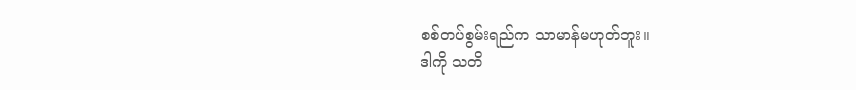စစ်တပ်စွမ်းရည်က သာမာန်မဟုတ်ဘူး။
ဒါကို သတိ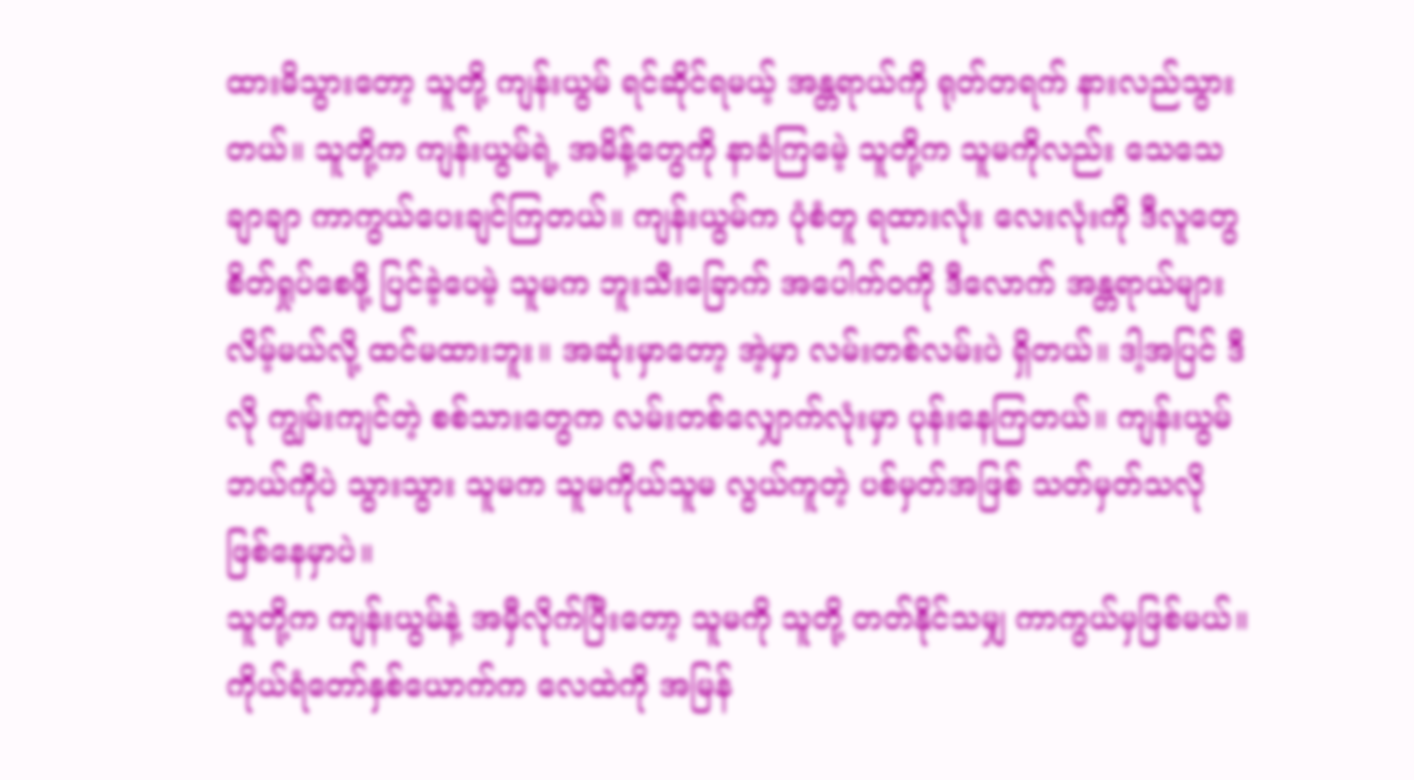ထားမိသွားတော့ သူတို့ ကျန်းယွမ် ရင်ဆိုင်ရမယ့် အန္တရာယ်ကို ရုတ်တရက် နားလည်သွားတယ်။ သူတို့က ကျန်းယွမ်ရဲ့ အမိန့်တွေကို နာခံကြမေဲ့ သူတို့က သူမကိုလည်း သေသေချာချာ ကာကွယ်ပေးချင်ကြတယ်။ ကျန်းယွမ်က ပုံစံတူ ရထားလုံး လေးလုံးကို ဒီလူတွေ စိတ်ရှုပ်စေဖို့ ပြင်ခဲ့ပေမဲ့ သူမက ဘူးသီးခြောက် အပေါက်ဝကို ဒီလောက် အန္တရာယ်များလိမ့်မယ်လို့ ထင်မထားဘူး။ အဆုံးမှာတော့ အဲ့မှာ လမ်းတစ်လမ်းပဲ ရှိတယ်။ ဒါ့အပြင် ဒီလို ကျွမ်းကျင်တဲ့ စစ်သားတွေက လမ်းတစ်လျှောက်လုံးမှာ ပုန်းနေကြတယ်။ ကျန်းယွမ် ဘယ်ကိုပဲ သွားသွား သူမက သူမကိုယ်သူမ လွယ်ကူတဲ့ ပစ်မှတ်အဖြစ် သတ်မှတ်သလို ဖြစ်နေမှာပဲ။
သူတို့က ကျန်းယွမ်နဲ့ အမှီလိုက်ပြီးတော့ သူမကို သူတို့ တတ်နိုင်သမျှ ကာကွယ်မှဖြစ်မယ်။
ကိုယ်ရံတော်နှစ်ယောက်က လေထဲကို အမြန်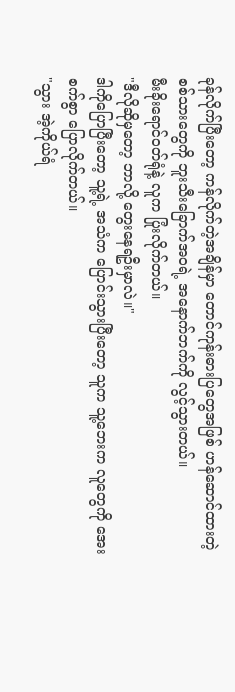ခုန်လိုက်ပြီးတော့ ကန်လိုက်တဲ့အချိန်မှာ တောင်ကုန်းဓားပြတွေအဖြစ် ဟန်ဆောင်ထားတဲ့ စစ်သားတွေကို ဘူးသီးခြောက်အဝရဲ့ အနောက်ဘက်ကို လွင့်သွားတယ်။
မီးခိုးရောင်ဝတ်ရုံနဲ့ လူက ပြုံးလိုက်တယ်။
"ဒီလိုဆိုမှတော့ ဘာလို့ တွေးနေရဦးမှာလဲ။"
ဒါကိုပြောပြီးတော့ သူ့ရဲ့ အသံက ပြောင်းသွားပြီးတော့ သူက သူ့ဘေးက လူတွေကို အေးစက်စွာ ပြောလိုက်တယ်။
"သွား အဲ့ကိုယ်ရံ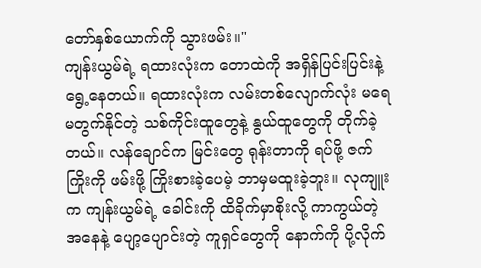တော်နှစ်ယောက်ကို သွားဖမ်း။"
ကျန်းယွမ်ရဲ့ ရထားလုံးက တောထဲကို အရှိန်ပြင်းပြင်းနဲ့ ရွေ့နေတယ်။ ရထားလုံးက လမ်းတစ်လျောက်လုံး မရေမတွက်နိုင်တဲ့ သစ်ကိုင်းထူတွေနဲ့ နွယ်ထူတွေကို တိုက်ခဲ့တယ်။ လန်ချောင်က မြင်းတွေ ရုန်းတာကို ရပ်ဖို့ ဇက်ကြိုးကို ဖမ်းဖို့ ကြိုးစားခဲ့ပေမဲ့ ဘာမှမထူးခဲ့ဘူး။ လုကျူးက ကျန်းယွမ်ရဲ့ ခေါင်းကို ထိခိုက်မှာစိုးလို့ ကာကွယ်တဲ့ အနေနဲ့ ပျော့ပျောင်းတဲ့ ကူရှင်တွေကို နောက်ကို ပို့လိုက်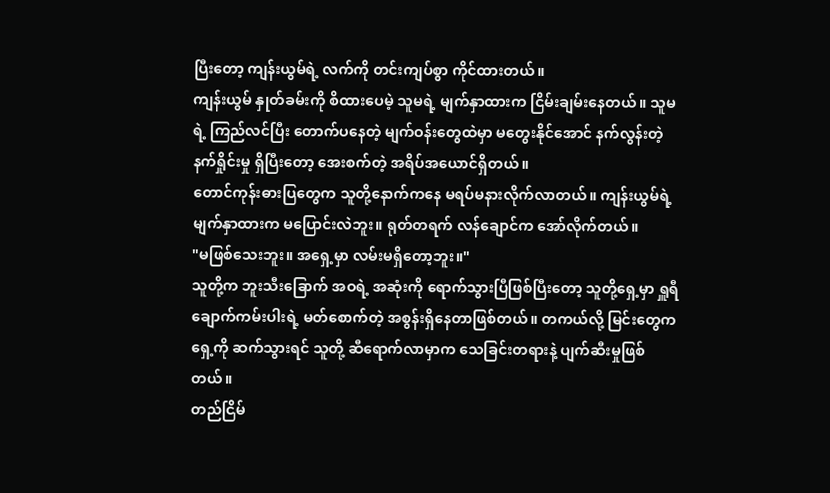ပြီးတော့ ကျန်းယွမ်ရဲ့ လက်ကို တင်းကျပ်စွာ ကိုင်ထားတယ်။
ကျန်းယွမ် နှုတ်ခမ်းကို စိထားပေမဲ့ သူမရဲ့ မျက်နှာထားက ငြိမ်းချမ်းနေတယ်။ သူမရဲ့ ကြည်လင်ပြီး တောက်ပနေတဲ့ မျက်ဝန်းတွေထဲမှာ မတွေးနိုင်အောင် နက်လွန်းတဲ့ နက်ရှိုင်းမှု ရှိပြီးတော့ အေးစက်တဲ့ အရိပ်အယောင်ရှိတယ်။
တောင်ကုန်းဓားပြတွေက သူတို့နောက်ကနေ မရပ်မနားလိုက်လာတယ်။ ကျန်းယွမ်ရဲ့ မျက်နှာထားက မပြောင်းလဲဘူး။ ရုတ်တရက် လန်ချောင်က အော်လိုက်တယ်။
"မဖြစ်သေးဘူး။ အရှေ့မှာ လမ်းမရှိတော့ဘူး။"
သူတို့က ဘူးသီးခြောက် အဝရဲ့ အဆုံးကို ရောက်သွားပြီဖြစ်ပြီးတော့ သူတို့ရှေ့မှာ ရှူရီချောက်ကမ်းပါးရဲ့ မတ်စောက်တဲ့ အစွန်းရှိနေတာဖြစ်တယ်။ တကယ်လို့ မြင်းတွေက ရှေ့ကို ဆက်သွားရင် သူတို့ ဆီရောက်လာမှာက သေခြင်းတရားနဲ့ ပျက်ဆီးမှုဖြစ်တယ်။
တည်ငြိမ်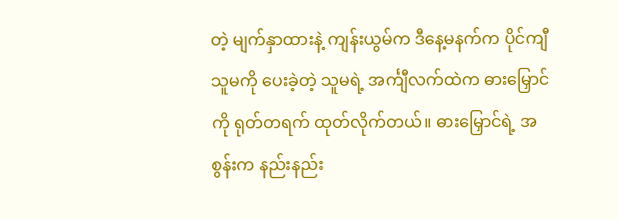တဲ့ မျက်နှာထားနဲ့ ကျန်းယွမ်က ဒီနေ့မနက်က ပိုင်ကျီ သူမကို ပေးခဲ့တဲ့ သူမရဲ့ အင်္ကျီလက်ထဲက ဓားမြှောင်ကို ရုတ်တရက် ထုတ်လိုက်တယ်။ ဓားမြှောင်ရဲ့ အစွန်းက နည်းနည်း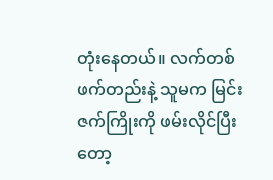တုံးနေတယ်။ လက်တစ်ဖက်တည်းနဲ့ သူမက မြင်းဇက်ကြိုးကို ဖမ်းလိုင်ပြီးတော့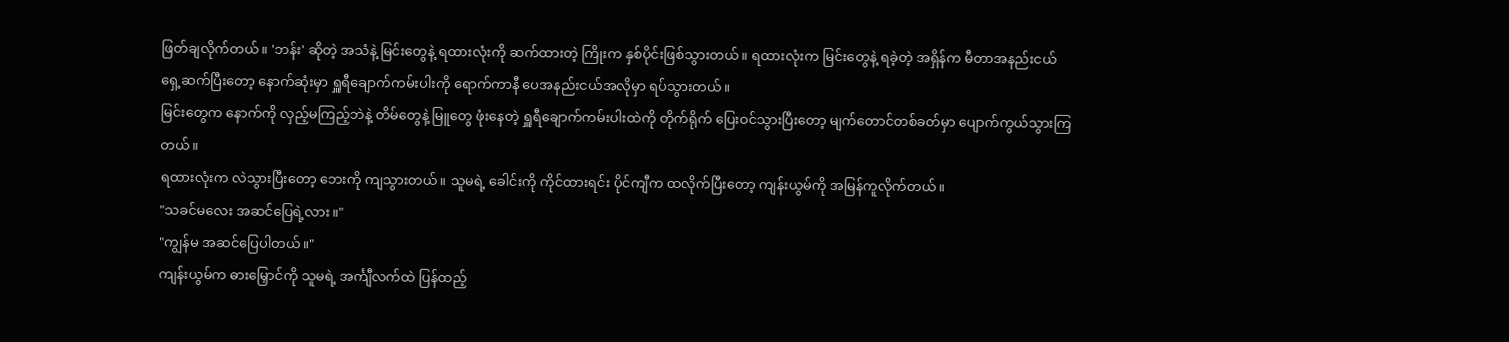ဖြတ်ချလိုက်တယ်။ 'ဘန်း' ဆိုတဲ့ အသံနဲ့ မြင်းတွေနဲ့ ရထားလုံးကို ဆက်ထားတဲ့ ကြိုးက နှစ်ပိုင်းဖြစ်သွားတယ်။ ရထားလုံးက မြင်းတွေနဲ့ ရခဲ့တဲ့ အရှိန်က မီတာအနည်းငယ် ရှေ့ဆက်ပြီးတော့ နောက်ဆုံးမှာ ရှူရီချောက်ကမ်းပါးကို ရောက်ကာနီ ပေအနည်းငယ်အလိုမှာ ရပ်သွားတယ်။
မြင်းတွေက နောက်ကို လှည့်မကြည့်ဘဲနဲ့ တိမ်တွေနဲ့ မြူတွေ ဖုံးနေတဲ့ ရှူရီချောက်ကမ်းပါးထဲကို တိုက်ရိုက် ပြေးဝင်သွားပြီးတော့ မျက်တောင်တစ်ခတ်မှာ ပျောက်ကွယ်သွားကြတယ်။
ရထားလုံးက လဲသွားပြီးတော့ ဘေးကို ကျသွားတယ်။ သူမရဲ့ ခေါင်းကို ကိုင်ထားရင်း ပိုင်ကျီက ထလိုက်ပြီးတော့ ကျန်းယွမ်ကို အမြန်ကူလိုက်တယ်။
"သခင်မလေး အဆင်ပြေရဲ့လား။"
"ကျွန်မ အဆင်ပြေပါတယ်။"
ကျန်းယွမ်က ဓားမြှောင်ကို သူမရဲ့ အင်္ကျီလက်ထဲ ပြန်ထည့်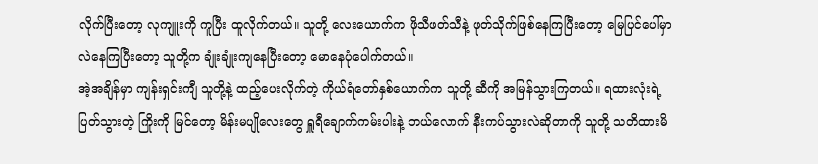လိုက်ပြီးတော့ လုကျူးကို ကူပြီး ထူလိုက်တယ်။ သူတို့ လေးယောက်က ဖိုသီဖတ်သီနဲ့ ဖုတ်သိုက်ဖြစ်နေကြပြီးတော့ မြေပြင်ပေါ်မှာ လဲနေကြပြီးတော့ သူတို့က ချုံးချုံးကျနေပြီးတော့ မောနေပုံပေါက်တယ်။
အဲ့အချိန်မှာ ကျန်းရှင်းကျီ သူတို့နဲ့ ထည့်ပေးလိုက်တဲ့ ကိုယ်ရံတော်နှစ်ယောက်က သူတို့ ဆီကို အမြန်သွားကြတယ်။ ရထားလုံးရဲ့ ပြတ်သွားတဲ့ ကြိုးကို မြင်တော့ မိန်းမပျိုလေးတွေ ရှူရီချောက်ကမ်းပါးနဲ့ ဘယ်လောက် နီးကပ်သွားလဲဆိုတာကို သူတို့ သတိထားမိ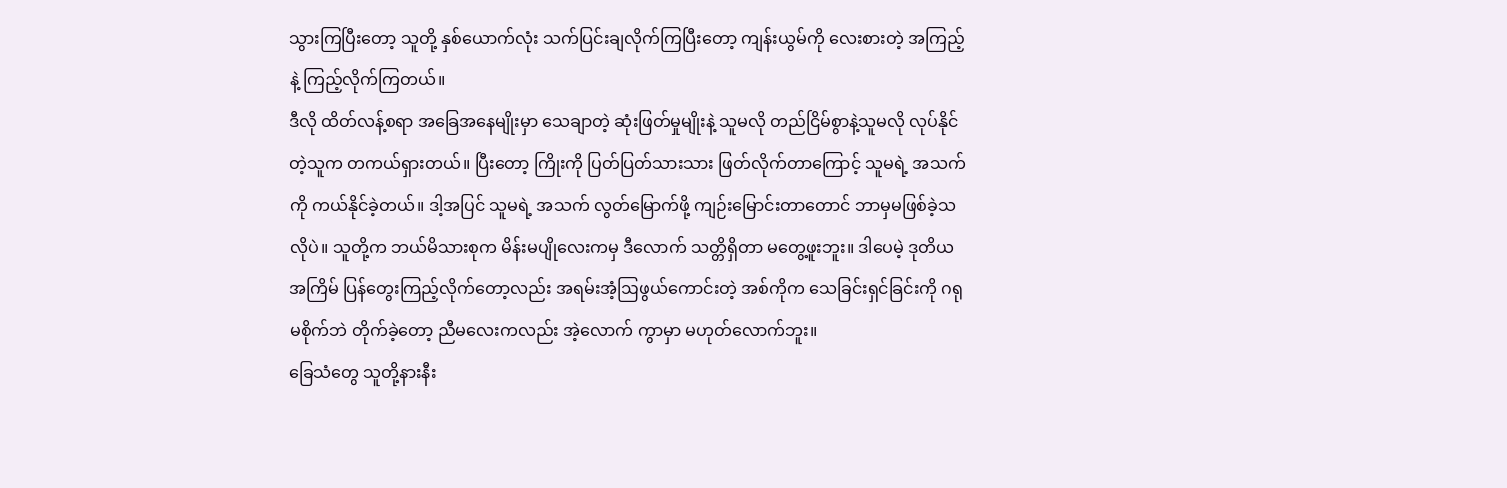သွားကြပြီးတော့ သူတို့ နှစ်ယောက်လုံး သက်ပြင်းချလိုက်ကြပြီးတော့ ကျန်းယွမ်ကို လေးစားတဲ့ အကြည့်နဲ့ ကြည့်လိုက်ကြတယ်။
ဒီလို ထိတ်လန့်စရာ အခြေအနေမျိုးမှာ သေချာတဲ့ ဆုံးဖြတ်မှုမျိုးနဲ့ သူမလို တည်ငြိမ်စွာနဲ့သူမလို လုပ်နိုင်တဲ့သူက တကယ်ရှားတယ်။ ပြီးတော့ ကြိုးကို ပြတ်ပြတ်သားသား ဖြတ်လိုက်တာကြောင့် သူမရဲ့ အသက်ကို ကယ်နိုင်ခဲ့တယ်။ ဒါ့အပြင် သူမရဲ့ အသက် လွတ်မြောက်ဖို့ ကျဉ်းမြောင်းတာတောင် ဘာမှမဖြစ်ခဲ့သလိုပဲ။ သူတို့က ဘယ်မိသားစုက မိန်းမပျိုလေးကမှ ဒီလောက် သတ္တိရှိတာ မတွေ့ဖူးဘူး။ ဒါပေမဲ့ ဒုတိယအကြိမ် ပြန်တွေးကြည့်လိုက်တော့လည်း အရမ်းအံ့ဩဖွယ်ကောင်းတဲ့ အစ်ကိုက သေခြင်းရှင်ခြင်းကို ဂရုမစိုက်ဘဲ တိုက်ခဲ့တော့ ညီမလေးကလည်း အဲ့လောက် ကွာမှာ မဟုတ်လောက်ဘူး။
ခြေသံတွေ သူတို့နားနီး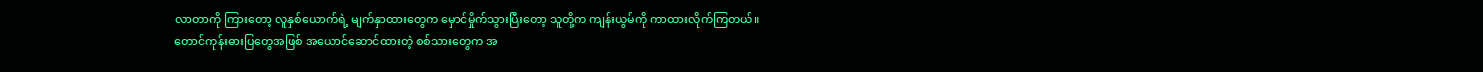လာတာကို ကြားတော့ လူနှစ်ယောက်ရဲ့ မျက်နှာထားတွေက မှောင်မှိုက်သွားပြီးတော့ သူတို့က ကျန်းယွမ်ကို ကာထားလိုက်ကြတယ်။
တောင်ကုန်းဓားပြတွေအဖြစ် အယောင်ဆောင်ထားတဲ့ စစ်သားတွေက အ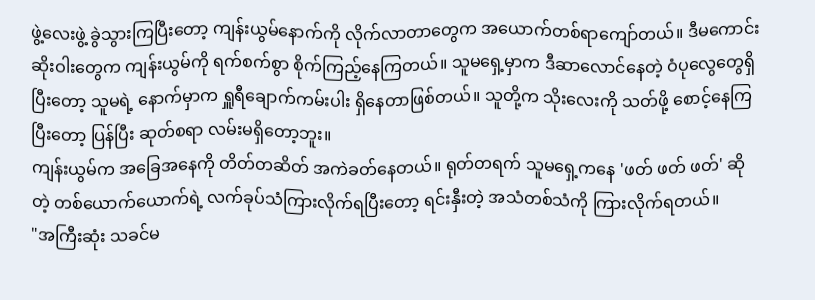ဖွဲ့လေးဖွဲ့ ခွဲသွားကြပြီးတော့ ကျန်းယွမ်နောက်ကို လိုက်လာတာတွေက အယောက်တစ်ရာကျော်တယ်။ ဒီမကောင်းဆိုးဝါးတွေက ကျန်းယွမ်ကို ရက်စက်စွာ စိုက်ကြည့်နေကြတယ်။ သူမရှေ့မှာက ဒီဆာလောင်နေတဲ့ ဝံပုလွေတွေရှိပြီးတော့ သူမရဲ့ နောက်မှာက ရှူရီချောက်ကမ်းပါး ရှိနေတာဖြစ်တယ်။ သူတို့က သိုးလေးကို သတ်ဖို့ စောင့်နေကြပြီးတော့ ပြန်ပြီး ဆုတ်စရာ လမ်းမရှိတော့ဘူး။
ကျန်းယွမ်က အခြေအနေကို တိတ်တဆိတ် အကဲခတ်နေတယ်။ ရုတ်တရက် သူမရှေ့ကနေ 'ဖတ် ဖတ် ဖတ်' ဆိုတဲ့ တစ်ယောက်ယောက်ရဲ့ လက်ခုပ်သံကြားလိုက်ရပြီးတော့ ရင်းနှီးတဲ့ အသံတစ်သံကို ကြားလိုက်ရတယ်။
"အကြီးဆုံး သခင်မ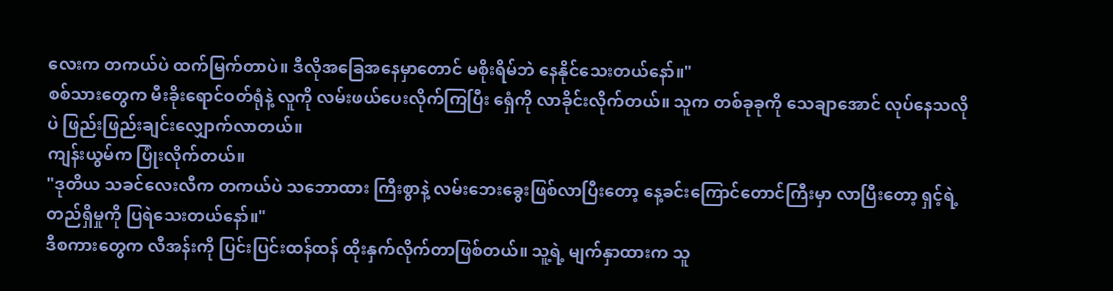လေးက တကယ်ပဲ ထက်မြက်တာပဲ။ ဒီလိုအခြေအနေမှာတောင် မစိုးရိမ်ဘဲ နေနိုင်သေးတယ်နော်။"
စစ်သားတွေက မီးခိုးရောင်ဝတ်ရုံနဲ့ လူကို လမ်းဖယ်ပေးလိုက်ကြပြီး ရှေံကို လာခိုင်းလိုက်တယ်။ သူက တစ်ခုခုကို သေချာအောင် လုပ်နေသလိုပဲ ဖြည်းဖြည်းချင်းလျှောက်လာတယ်။
ကျန်းယွမ်က ပြုံးလိုက်တယ်။
"ဒုတိယ သခင်လေးလီက တကယ်ပဲ သဘောထား ကြီးစွာနဲ့ လမ်းဘေးခွေးဖြစ်လာပြီးတော့ နေ့ခင်းကြောင်တောင်ကြီးမှာ လာပြီးတော့ ရှင့်ရဲ့ တည်ရှိမှုကို ပြရဲသေးတယ်နော်။"
ဒီစကားတွေက လီအန်းကို ပြင်းပြင်းထန်ထန် ထိုးနှက်လိုက်တာဖြစ်တယ်။ သူ့ရဲ့ မျက်နှာထားက သူ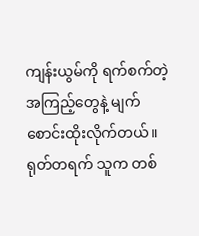ကျန်းယွမ်ကို ရက်စက်တဲ့ အကြည့်တွေနဲ့ မျက်စောင်းထိုးလိုက်တယ်။ ရုတ်တရက် သူက တစ်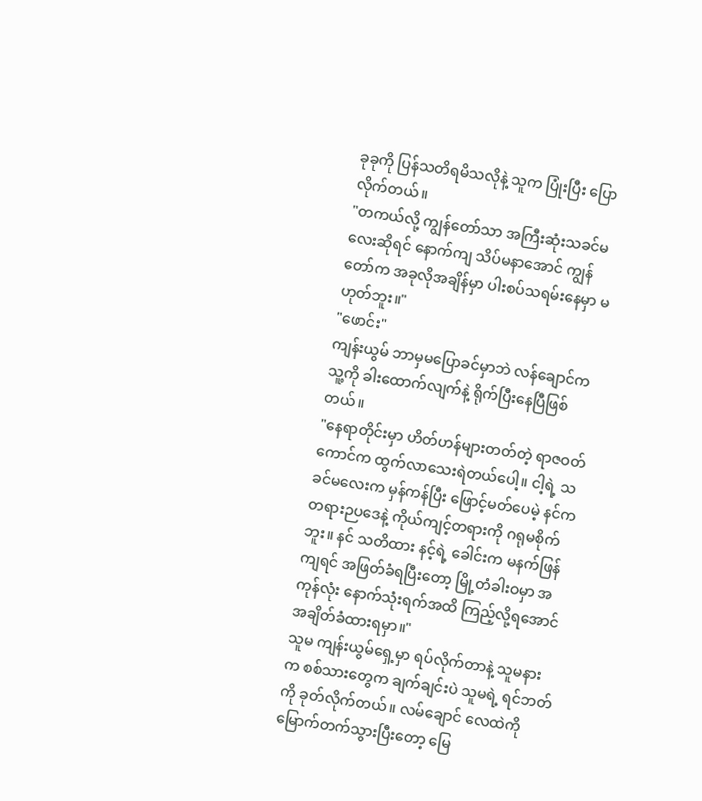ခုခုကို ပြန်သတိရမိသလိုနဲ့ သူက ပြုံးပြီး ပြောလိုက်တယ်။
"တကယ်လို့ ကျွန်တော်သာ အကြီးဆုံးသခင်မလေးဆိုရင် နောက်ကျ သိပ်မနာအောင် ကျွန်တော်က အခုလိုအချိန်မှာ ပါးစပ်သရမ်းနေမှာ မဟုတ်ဘူး။"
"ဖောင်း"
ကျန်းယွမ် ဘာမှမပြောခင်မှာဘဲ လန်ချောင်က သူ့ကို ခါးထောက်လျက်နဲ့ ရိုက်ပြီးနေပြီဖြစ်တယ်။
"နေရာတိုင်းမှာ ဟိတ်ဟန်များတတ်တဲ့ ရာဇဝတ်ကောင်က ထွက်လာသေးရဲတယ်ပေါ့။ ငါ့ရဲ့ သခင်မလေးက မှန်ကန်ပြီး ဖြောင့်မတ်ပေမဲ့ နင်က တရားဉပဒေနဲ့ ကိုယ်ကျင့်တရားကို ဂရုမစိုက်ဘူး။ နင် သတိထား နင့်ရဲ့ ခေါင်းက မနက်ဖြန်ကျရင် အဖြတ်ခံရပြီးတော့ မြို့တံခါးဝမှာ အကုန်လုံး နောက်သုံးရက်အထိ ကြည့်လို့ရအောင် အချိတ်ခံထားရမှာ။"
သူမ ကျန်းယွမ်ရှေ့မှာ ရပ်လိုက်တာနဲ့ သူမနားက စစ်သားတွေက ချက်ချင်းပဲ သူမရဲ့ ရင်ဘတ်ကို ခုတ်လိုက်တယ်။ လမ်ချောင် လေထဲကို မြောက်တက်သွားပြီးတော့ မြေ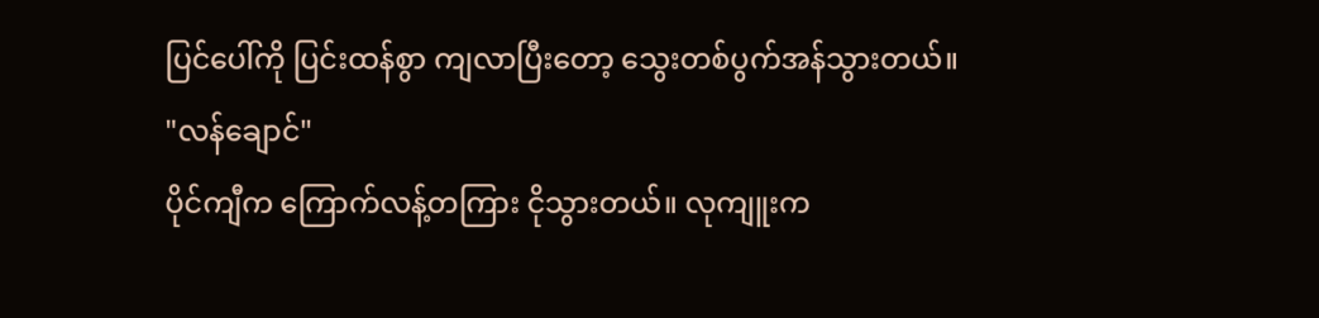ပြင်ပေါ်ကို ပြင်းထန်စွာ ကျလာပြီးတော့ သွေးတစ်ပွက်အန်သွားတယ်။
"လန်ချောင်"
ပိုင်ကျီက ကြောက်လန့်တကြား ငိုသွားတယ်။ လုကျူးက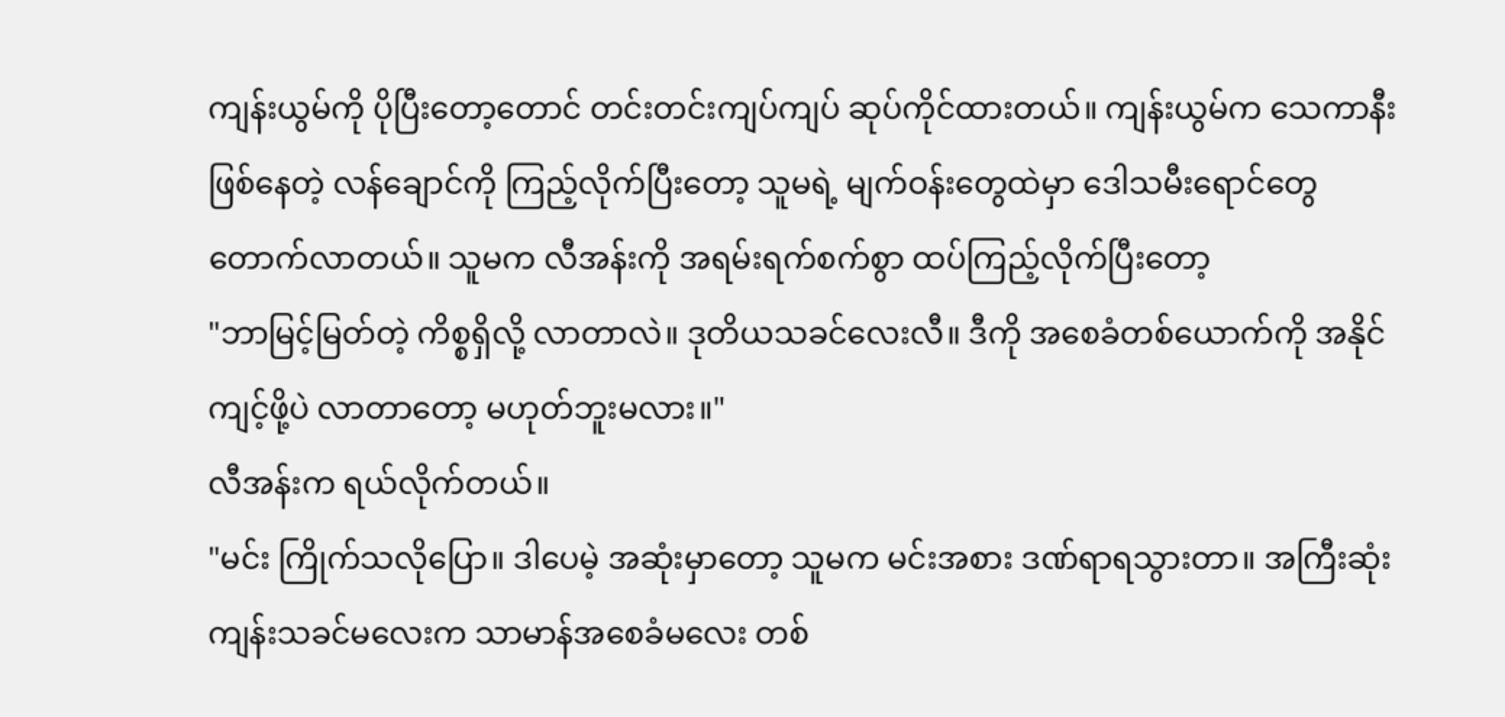ကျန်းယွမ်ကို ပိုပြီးတော့တောင် တင်းတင်းကျပ်ကျပ် ဆုပ်ကိုင်ထားတယ်။ ကျန်းယွမ်က သေကာနီးဖြစ်နေတဲ့ လန်ချောင်ကို ကြည့်လိုက်ပြီးတော့ သူမရဲ့ မျက်ဝန်းတွေထဲမှာ ဒေါသမီးရောင်တွေ တောက်လာတယ်။ သူမက လီအန်းကို အရမ်းရက်စက်စွာ ထပ်ကြည့်လိုက်ပြီးတော့
"ဘာမြင့်မြတ်တဲ့ ကိစ္စရှိလို့ လာတာလဲ။ ဒုတိယသခင်လေးလီ။ ဒီကို အစေခံတစ်ယောက်ကို အနိုင်ကျင့်ဖို့ပဲ လာတာတော့ မဟုတ်ဘူးမလား။"
လီအန်းက ရယ်လိုက်တယ်။
"မင်း ကြိုက်သလိုပြော။ ဒါပေမဲ့ အဆုံးမှာတော့ သူမက မင်းအစား ဒဏ်ရာရသွားတာ။ အကြီးဆုံးကျန်းသခင်မလေးက သာမာန်အစေခံမလေး တစ်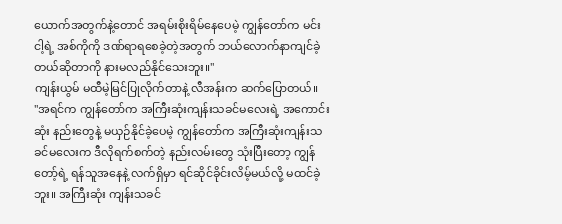ယောက်အတွက်နဲ့တောင် အရမ်းစိုးရိမ်နေပေမဲ့ ကျွန်တော်က မင်း ငါ့ရဲ့ အစ်ကိုကို ဒဏ်ရာရစေခဲ့တဲ့အတွက် ဘယ်လောက်နာကျင်ခဲ့တယ်ဆိုတာကို နားမလည်နိုင်သေးဘူး။"
ကျန်းယွမ် မထီမဲ့မြင်ပြုလိုက်တာနဲ့ လီအန်းက ဆက်ပြောတယ်။
"အရင်က ကျွန်တော်က အကြီးဆုံးကျန်းသခင်မလေးရဲ့ အကောင်းဆုံး နည်းတွေနဲ့ မယှဉ်နိုင်ခဲ့ပေမဲ့ ကျွန်တော်က အကြီးဆုံးကျန်းသခင်မလေးက ဒီလိုရက်စက်တဲ့ နည်းလမ်းတွေ သုံးပြီးတော့ ကျွန်တော့်ရဲ့ ရန်သူအနေနဲ့ လက်ရှိမှာ ရင်ဆိုင်ခိုင်းလိမ့်မယ်လို့ မထင်ခဲ့ဘူး။ အကြီးဆုံး ကျန်းသခင်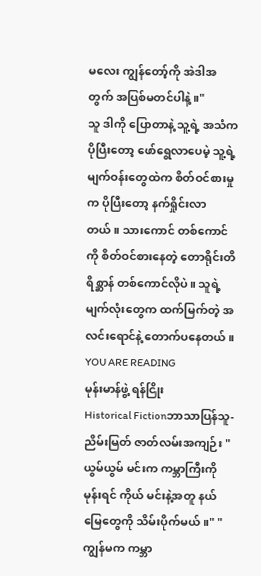မလေး ကျွန်တော့်ကို အဲဒါအတွက် အပြစ်မတင်ပါနဲ့။"
သူ ဒါကို ပြောတာနဲ့ သူ့ရဲ့ အသံက ပိုပြီးတော့ ဖော်ရွေလာပေမဲ့ သူ့ရဲ့ မျက်ဝန်းတွေထဲက စိတ်ဝင်စားမှုက ပိုပြီးတော့ နက်ရှိုင်းလာတယ်။ သားကောင် တစ်ကောင်ကို စိတ်ဝင်စားနေတဲ့ တောရိုင်းတိရိစ္ဆာန် တစ်ကောင်လိုပဲ။ သူရဲ့ မျက်လုံးတွေက ထက်မြက်တဲ့ အလင်းရောင်နဲ့ တောက်ပနေတယ်။
YOU ARE READING
မုန်းမာန်ဖွဲ့ ရန်ငြိုး
Historical Fictionဘာသာပြန်သူ- ညိမ်းမြတ် ဇာတ်လမ်းအကျဉ်း "ယွမ်ယွမ် မင်းက ကမ္ဘာကြီးကို မုန်းရင် ကိုယ် မင်းနဲ့အတူ နယ်မြေတွေကို သိမ်းပိုက်မယ်။" "ကျွန်မက ကမ္ဘာ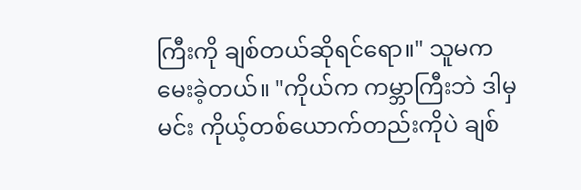ကြီးကို ချစ်တယ်ဆိုရင်ရော။" သူမက မေးခဲ့တယ်။ "ကိုယ်က ကမ္ဘာကြီးဘဲ ဒါမှ မင်း ကိုယ့်တစ်ယောက်တည်းကိုပဲ ချစ်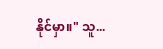နိုင်မှာ။" သူ...